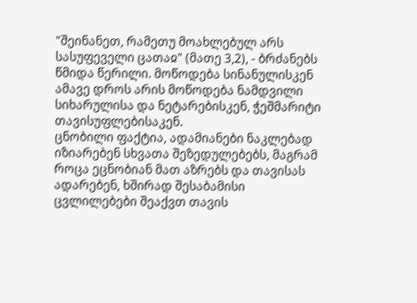"შეინანეთ, რამეთუ მოახლებულ არს სასუფეველი ცათაჲ" (მათე 3,2), - ბრძანებს წმიდა წერილი. მოწოდება სინანულისკენ ამავე დროს არის მოწოდება ნამდვილი სიხარულისა და ნეტარებისკენ, ჭეშმარიტი თავისუფლებისაკენ.
ცნობილი ფაქტია, ადამიანები ნაკლებად იზიარებენ სხვათა შეზედულებებს, მაგრამ როცა ეცნობიან მათ აზრებს და თავისას ადარებენ, ხშირად შესაბამისი ცვლილებები შეაქვთ თავის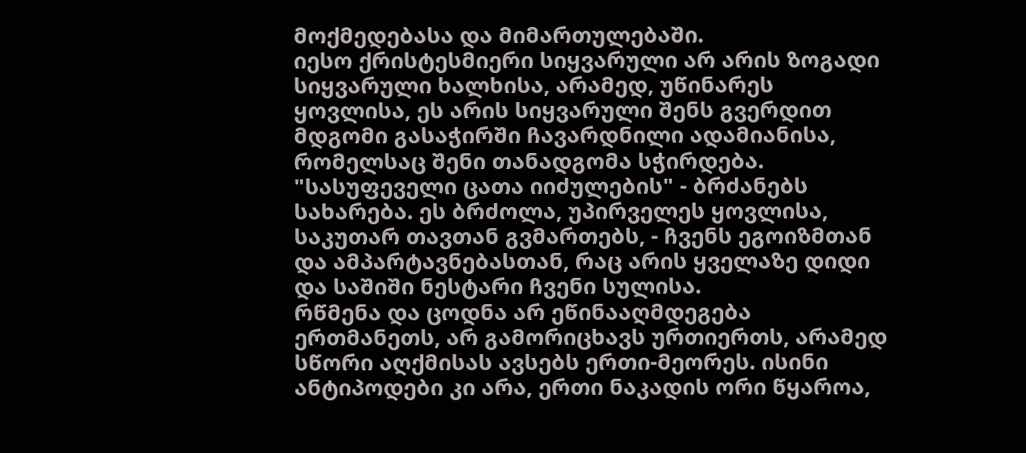მოქმედებასა და მიმართულებაში.
იესო ქრისტესმიერი სიყვარული არ არის ზოგადი სიყვარული ხალხისა, არამედ, უწინარეს ყოვლისა, ეს არის სიყვარული შენს გვერდით მდგომი გასაჭირში ჩავარდნილი ადამიანისა, რომელსაც შენი თანადგომა სჭირდება.
"სასუფეველი ცათა იიძულების" - ბრძანებს სახარება. ეს ბრძოლა, უპირველეს ყოვლისა, საკუთარ თავთან გვმართებს, - ჩვენს ეგოიზმთან და ამპარტავნებასთან, რაც არის ყველაზე დიდი და საშიში ნესტარი ჩვენი სულისა.
რწმენა და ცოდნა არ ეწინააღმდეგება ერთმანეთს, არ გამორიცხავს ურთიერთს, არამედ სწორი აღქმისას ავსებს ერთი-მეორეს. ისინი ანტიპოდები კი არა, ერთი ნაკადის ორი წყაროა,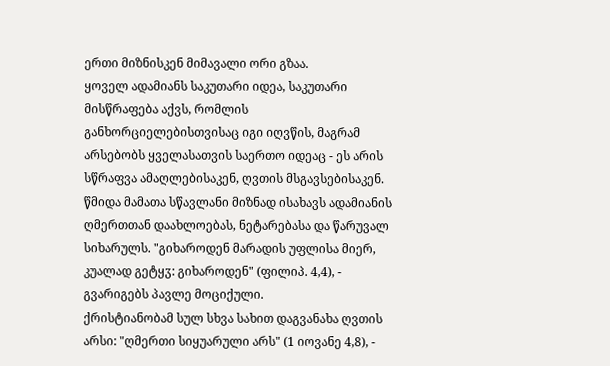ერთი მიზნისკენ მიმავალი ორი გზაა.
ყოველ ადამიანს საკუთარი იდეა, საკუთარი მისწრაფება აქვს, რომლის განხორციელებისთვისაც იგი იღვწის, მაგრამ არსებობს ყველასათვის საერთო იდეაც - ეს არის სწრაფვა ამაღლებისაკენ, ღვთის მსგავსებისაკენ.
წმიდა მამათა სწავლანი მიზნად ისახავს ადამიანის ღმერთთან დაახლოებას, ნეტარებასა და წარუვალ სიხარულს. "გიხაროდენ მარადის უფლისა მიერ, კუალად გეტყჳ: გიხაროდენ" (ფილიპ. 4,4), - გვარიგებს პავლე მოციქული.
ქრისტიანობამ სულ სხვა სახით დაგვანახა ღვთის არსი: "ღმერთი სიყუარული არს" (1 იოვანე 4,8), -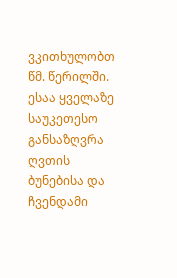ვკითხულობთ წმ. წერილში. ესაა ყველაზე საუკეთესო განსაზღვრა ღვთის ბუნებისა და ჩვენდამი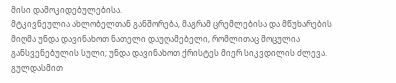მისი დამოკიდებულებისა.
მტკივნეულია ახლობელთან განშორება, მაგრამ ცრემლებისა და მწუხარების მიღმა უნდა დავინახოთ ნათელი დაუღამებელი, რომლითაც მოცულია განსვენებულის სული; უნდა დავინახოთ ქრისტეს მიერ სიკვდილის ძლევა.
გულდასმით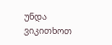უნდა ვიკითხოთ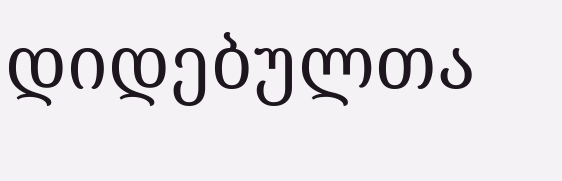დიდებულთა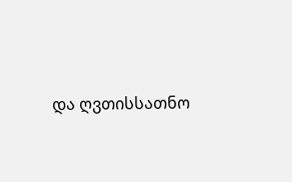და ღვთისსათნო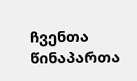ჩვენთა წინაპართა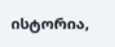ისტორია,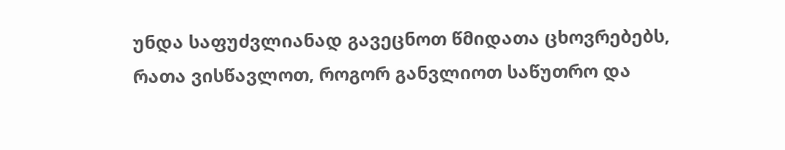უნდა საფუძვლიანად გავეცნოთ წმიდათა ცხოვრებებს, რათა ვისწავლოთ, როგორ განვლიოთ საწუთრო და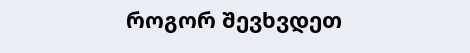როგორ შევხვდეთ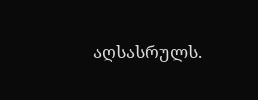აღსასრულს.